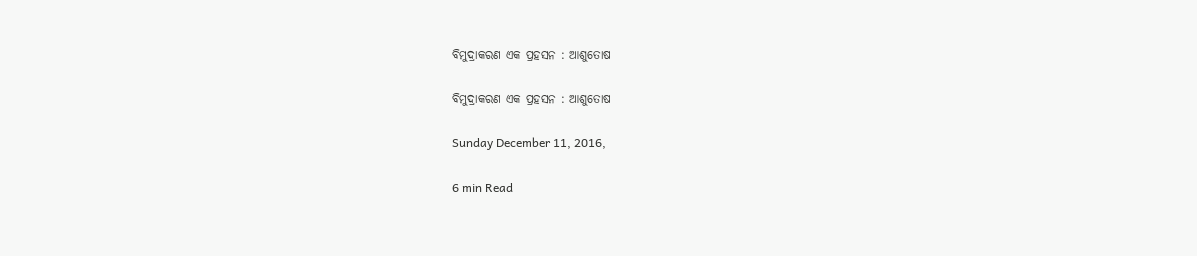ବିମୁଦ୍ରାକରଣ ଏକ ପ୍ରହସନ : ଆଶୁତୋଷ

ବିମୁଦ୍ରାକରଣ ଏକ ପ୍ରହସନ : ଆଶୁତୋଷ

Sunday December 11, 2016,

6 min Read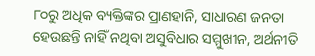୮୦ରୁ ଅଧିକ ବ୍ୟକ୍ତିଙ୍କର ପ୍ରାଣହାନି, ସାଧାରଣ ଜନତା ହେଉଛନ୍ତି ନାହିଁ ନଥିବା ଅସୁବିଧାର ସମ୍ମୁଖୀନ, ଅର୍ଥନୀତି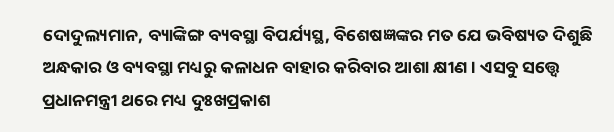ଦୋଦୁଲ୍ୟମାନ, ବ୍ୟାଙ୍କିଙ୍ଗ ବ୍ୟବସ୍ଥା ବିପର୍ଯ୍ୟସ୍ଥ, ବିଶେଷଜ୍ଞଙ୍କର ମତ ଯେ ଭବିଷ୍ୟତ ଦିଶୁଛି ଅନ୍ଧକାର ଓ ବ୍ୟବସ୍ଥା ମଧ୍ୟରୁ କଳାଧନ ବାହାର କରିବାର ଆଶା କ୍ଷୀଣ। ଏସବୁ ସତ୍ତ୍ୱେ ପ୍ରଧାନମନ୍ତ୍ରୀ ଥରେ ମଧ୍ୟ ଦୁଃଖପ୍ରକାଶ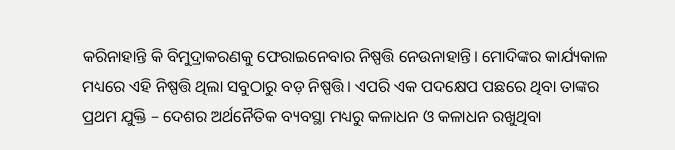କରିନାହାନ୍ତି କି ବିମୁଦ୍ରାକରଣକୁ ଫେରାଇନେବାର ନିଷ୍ପତ୍ତି ନେଉନାହାନ୍ତି। ମୋଦିଙ୍କର କାର୍ଯ୍ୟକାଳ ମଧ୍ୟରେ ଏହି ନିଷ୍ପତ୍ତି ଥିଲା ସବୁଠାରୁ ବଡ଼ ନିଷ୍ପତ୍ତି। ଏପରି ଏକ ପଦକ୍ଷେପ ପଛରେ ଥିବା ତାଙ୍କର ପ୍ରଥମ ଯୁକ୍ତି – ଦେଶର ଅର୍ଥନୈତିକ ବ୍ୟବସ୍ଥା ମଧ୍ୟରୁ କଳାଧନ ଓ କଳାଧନ ରଖୁଥିବା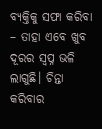ବ୍ୟକ୍ତିକୁ ସଫା କରିବା – ତାହା ଏବେ ଖୁବ ଦୂରର ସ୍ଵପ୍ନ ଭଳି ଲାଗୁଛି। ଚିନ୍ତା କରିବାର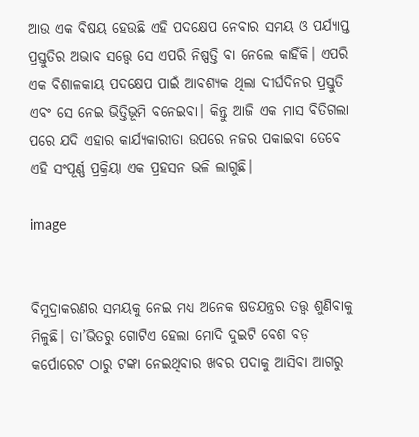ଆଉ ଏକ ବିଷୟ ହେଉଛି ଏହି ପଦକ୍ଷେପ ନେବାର ସମୟ ଓ ପର୍ଯ୍ୟାପ୍ତ ପ୍ରସ୍ତୁତିର ଅଭାବ ସତ୍ତ୍ୱେ ସେ ଏପରି ନିଷ୍ପତ୍ତି ବା ନେଲେ କାହିଁକି। ଏପରି ଏକ ବିଶାଳକାୟ ପଦକ୍ଷେପ ପାଇଁ ଆବଶ୍ୟକ ଥିଲା ଦୀର୍ଘଦିନର ପ୍ରସ୍ତୁତି ଏବଂ ସେ ନେଇ ଭିତ୍ତିଭୂମି ବନେଇବା। କିନ୍ତୁ ଆଜି ଏକ ମାସ ବିତିଗଲା ପରେ ଯଦି ଏହାର କାର୍ଯ୍ୟକାରୀତା ଉପରେ ନଜର ପକାଇବା ତେବେ ଏହି ସଂପୂର୍ଣ୍ଣ ପ୍ରକ୍ରିୟା ଏକ ପ୍ରହସନ ଭଳି ଲାଗୁଛି।

image


ବିମୁଦ୍ରାକରଣର ସମୟକୁ ନେଇ ମଧ୍ୟ ଅନେକ ଷଡଯନ୍ତ୍ରର ତତ୍ତ୍ଵ ଶୁଣିବାକୁ ମିଳୁଛି। ତା’ଭିତରୁ ଗୋଟିଏ ହେଲା ମୋଦି ଦୁଇଟି ବେଶ ବଡ଼ କର୍ପୋରେଟ ଠାରୁ ଟଙ୍କା ନେଇଥିବାର ଖବର ପଦାକୁ ଆସିବା ଆଗରୁ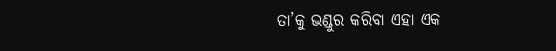ତା’କୁ ଭଣ୍ଡୁର କରିବା ଏହା ଏକ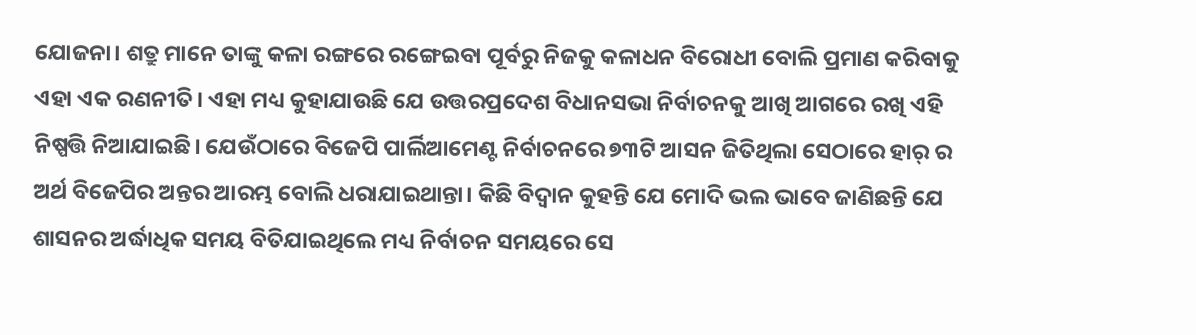ଯୋଜନା। ଶତ୍ରୁ ମାନେ ତାଙ୍କୁ କଳା ରଙ୍ଗରେ ରଙ୍ଗେଇବା ପୂର୍ବରୁ ନିଜକୁ କଳାଧନ ବିରୋଧୀ ବୋଲି ପ୍ରମାଣ କରିବାକୁ ଏହା ଏକ ରଣନୀତି। ଏହା ମଧ୍ୟ କୁହାଯାଉଛି ଯେ ଉତ୍ତରପ୍ରଦେଶ ବିଧାନସଭା ନିର୍ବାଚନକୁ ଆଖି ଆଗରେ ରଖି ଏହି ନିଷ୍ପତ୍ତି ନିଆଯାଇଛି। ଯେଉଁଠାରେ ବିଜେପି ପାର୍ଲିଆମେଣ୍ଟ ନିର୍ବାଚନରେ ୭୩ଟି ଆସନ ଜିତିଥିଲା ସେଠାରେ ହାର୍ ର ଅର୍ଥ ବିଜେପିର ଅନ୍ତର ଆରମ୍ଭ ବୋଲି ଧରାଯାଇଥାନ୍ତା। କିଛି ବିଦ୍ଵାନ କୁହନ୍ତି ଯେ ମୋଦି ଭଲ ଭାବେ ଜାଣିଛନ୍ତି ଯେ ଶାସନର ଅର୍ଦ୍ଧାଧିକ ସମୟ ବିତିଯାଇଥିଲେ ମଧ୍ୟ ନିର୍ବାଚନ ସମୟରେ ସେ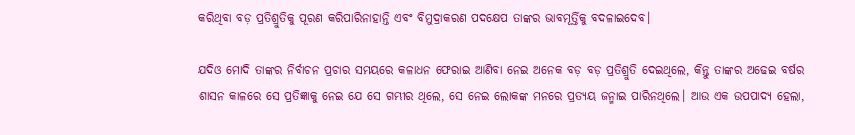କରିଥିବା ବଡ଼ ପ୍ରତିଶ୍ରୁତିକୁ ପୂରଣ କରିପାରିନାହାନ୍ତି ଏବଂ ବିମୁଦ୍ରାକରଣ ପଦକ୍ଷେପ ତାଙ୍କର ଭାବମୂର୍ତ୍ତିକୁ ବଦଳାଇଦେବ।

ଯଦିଓ ମୋଦି ତାଙ୍କର ନିର୍ବାଚନ ପ୍ରଚାର ସମୟରେ କଳାଧନ ଫେରାଇ ଆଣିବା ନେଇ ଅନେକ ବଡ଼ ବଡ଼ ପ୍ରତିଶ୍ରୁତି ଦେଇଥିଲେ, କିନ୍ତୁ ତାଙ୍କର ଅଢେଇ ବର୍ଷର ଶାସନ କାଳରେ ସେ ପ୍ରତିଜ୍ଞାକୁ ନେଇ ଯେ ସେ ଗମ୍ଭୀର ଥିଲେ, ସେ ନେଇ ଲୋକଙ୍କ ମନରେ ପ୍ରତ୍ୟୟ ଜନ୍ମାଇ ପାରିନଥିଲେ। ଆଉ ଏକ ଉପପାଦ୍ୟ ହେଲା,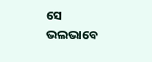ସେ ଭଲଭାବେ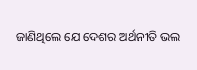ଜାଣିଥିଲେ ଯେ ଦେଶର ଅର୍ଥନୀତି ଭଲ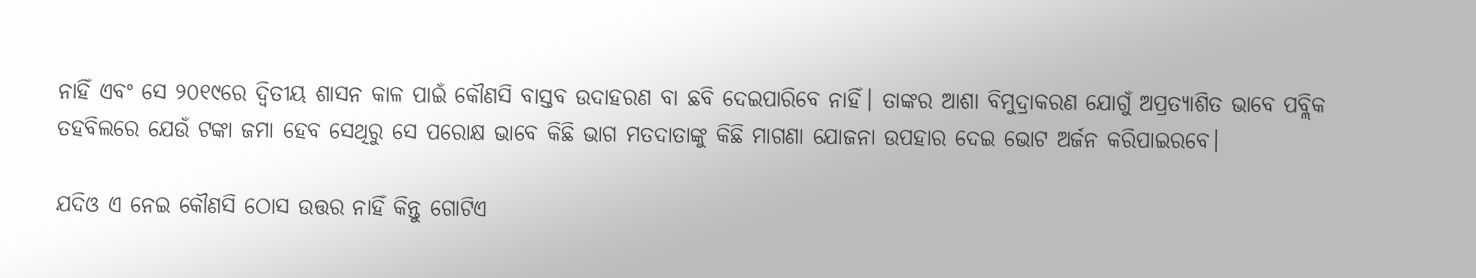ନାହିଁ ଏବଂ ସେ ୨୦୧୯ରେ ଦ୍ଵିତୀୟ ଶାସନ କାଳ ପାଇଁ କୌଣସି ବାସ୍ତବ ଉଦାହରଣ ବା ଛବି ଦେଇପାରିବେ ନାହିଁ। ତାଙ୍କର ଆଶା ବିମୁଦ୍ରାକରଣ ଯୋଗୁଁ ଅପ୍ରତ୍ୟାଶିତ ଭାବେ ପବ୍ଲିକ ତହବିଲରେ ଯେଉଁ ଟଙ୍କା ଜମା ହେବ ସେଥିରୁ ସେ ପରୋକ୍ଷ ଭାବେ କିଛି ଭାଗ ମତଦାତାଙ୍କୁ କିଛି ମାଗଣା ଯୋଜନା ଉପହାର ଦେଇ ଭୋଟ ଅର୍ଜନ କରିପାଇରବେ।

ଯଦିଓ ଏ ନେଇ କୌଣସି ଠୋସ ଉତ୍ତର ନାହିଁ କିନ୍ତୁ ଗୋଟିଏ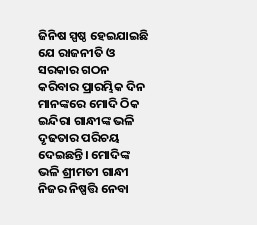ଜିନିଷ ସ୍ପଷ୍ଠ ହେଇଯାଇଛି ଯେ ରାଜନୀତି ଓ ସରକାର ଗଠନ କରିବାର ପ୍ରାରମ୍ଭିକ ଦିନ ମାନଙ୍କରେ ମୋଦି ଠିକ ଇନ୍ଦିରା ଗାନ୍ଧୀଙ୍କ ଭଳି ଦୃଢତାର ପରିଚୟ ଦେଇଛନ୍ତି। ମୋଦିଙ୍କ ଭଳି ଶ୍ରୀମତୀ ଗାନ୍ଧୀ ନିଜର ନିଷ୍ପତ୍ତି ନେବା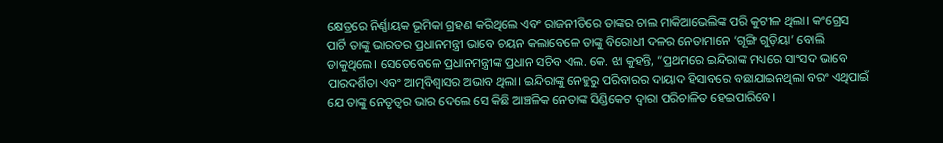କ୍ଷେତ୍ରରେ ନିର୍ଣ୍ଣାୟକ ଭୂମିକା ଗ୍ରହଣ କରିଥିଲେ ଏବଂ ରାଜନୀତିରେ ତାଙ୍କର ଚାଲ ମାକିଆଭେଲିଙ୍କ ପରି କୁଟୀଳ ଥିଲା। କଂଗ୍ରେସ ପାର୍ଟି ତାଙ୍କୁ ଭାରତର ପ୍ରଧାନମନ୍ତ୍ରୀ ଭାବେ ଚୟନ କଲାବେଳେ ତାଙ୍କୁ ବିରୋଧୀ ଦଳର ନେତାମାନେ ‘ଗୂଙ୍ଗି ଗୁଡ଼ିୟା’ ବୋଲି ଡାକୁଥିଲେ। ସେତେବେଳେ ପ୍ରଧାନମନ୍ତ୍ରୀଙ୍କ ପ୍ରଧାନ ସଚିବ ଏଲ. କେ. ଝା କୁହନ୍ତି, “ପ୍ରଥମରେ ଇନ୍ଦିରାଙ୍କ ମଧ୍ୟରେ ସାଂସଦ ଭାବେ ପାରଦର୍ଶିତା ଏବଂ ଆତ୍ମବିଶ୍ଵାସର ଅଭାବ ଥିଲା। ଇନ୍ଦିରାଙ୍କୁ ନେହୁରୁ ପରିବାରର ଦାୟାଦ ହିସାବରେ ବଛାଯାଇନଥିଲା ବରଂ ଏଥିପାଇଁ ଯେ ତାଙ୍କୁ ନେତୃତ୍ଵର ଭାର ଦେଲେ ସେ କିଛି ଆଞ୍ଚଳିକ ନେତାଙ୍କ ସିଣ୍ଡିକେଟ ଦ୍ଵାରା ପରିଚାଳିତ ହେଇପାରିବେ।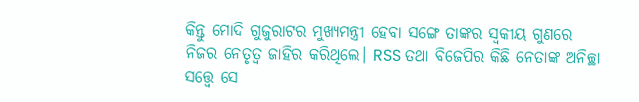କିନ୍ତୁ ମୋଦି ଗୁଜୁରାଟର ମୁଖ୍ୟମନ୍ତ୍ରୀ ହେବା ସଙ୍ଗେ ତାଙ୍କର ସ୍ଵକୀୟ ଗୁଣରେ ନିଜର ନେତୃତ୍ଵ ଜାହିର କରିଥିଲେ। RSS ତଥା ବିଜେପିର କିଛି ନେତାଙ୍କ ଅନିଚ୍ଛା ସତ୍ତ୍ୱେ ସେ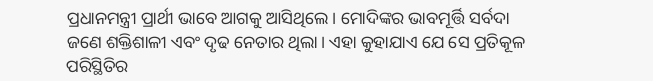ପ୍ରଧାନମନ୍ତ୍ରୀ ପ୍ରାର୍ଥୀ ଭାବେ ଆଗକୁ ଆସିଥିଲେ। ମୋଦିଙ୍କର ଭାବମୂର୍ତ୍ତି ସର୍ବଦା ଜଣେ ଶକ୍ତିଶାଳୀ ଏବଂ ଦୃଢ ନେତାର ଥିଲା। ଏହା କୁହାଯାଏ ଯେ ସେ ପ୍ରତିକୂଳ ପରିସ୍ଥିତିର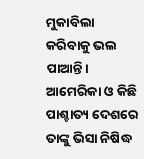ମୁକାବିଲା କରିବାକୁ ଭଲ ପାଆନ୍ତି। ଆମେରିକା ଓ କିଛି ପାଶ୍ଚାତ୍ୟ ଦେଶରେ ତାଙ୍କୁ ଭିସା ନିଷିଦ୍ଧ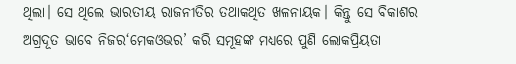ଥିଲା। ସେ ଥିଲେ ଭାରତୀୟ ରାଜନୀତିର ତଥାକଥିତ ଖଳନାୟକ। କିନ୍ତୁ ସେ ବିକାଶର ଅଗ୍ରଦୂତ ଭାବେ ନିଜର‘ମେକଓଭର’ କରି ସମୂହଙ୍କ ମଧ୍ୟରେ ପୁଣି ଲୋକପ୍ରିୟତା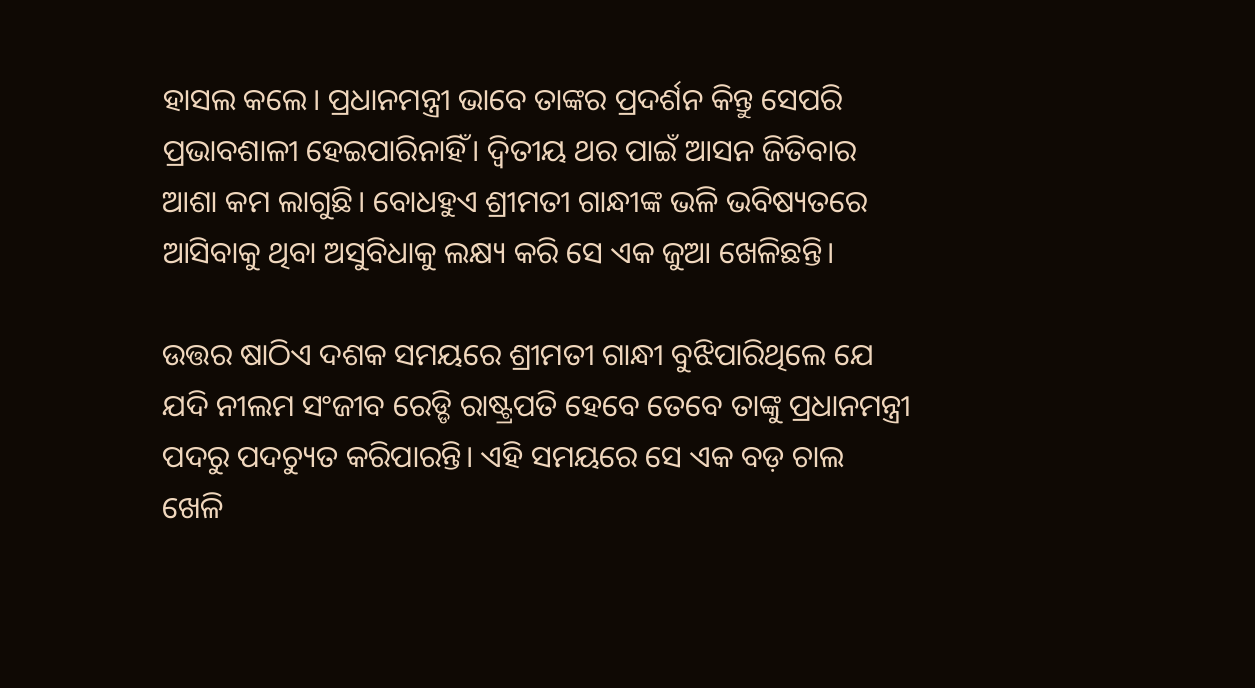ହାସଲ କଲେ। ପ୍ରଧାନମନ୍ତ୍ରୀ ଭାବେ ତାଙ୍କର ପ୍ରଦର୍ଶନ କିନ୍ତୁ ସେପରି ପ୍ରଭାବଶାଳୀ ହେଇପାରିନାହିଁ। ଦ୍ଵିତୀୟ ଥର ପାଇଁ ଆସନ ଜିତିବାର ଆଶା କମ ଲାଗୁଛି। ବୋଧହୁଏ ଶ୍ରୀମତୀ ଗାନ୍ଧୀଙ୍କ ଭଳି ଭବିଷ୍ୟତରେ ଆସିବାକୁ ଥିବା ଅସୁବିଧାକୁ ଲକ୍ଷ୍ୟ କରି ସେ ଏକ ଜୁଆ ଖେଳିଛନ୍ତି।

ଉତ୍ତର ଷାଠିଏ ଦଶକ ସମୟରେ ଶ୍ରୀମତୀ ଗାନ୍ଧୀ ବୁଝିପାରିଥିଲେ ଯେ ଯଦି ନୀଲମ ସଂଜୀବ ରେଡ୍ଡି ରାଷ୍ଟ୍ରପତି ହେବେ ତେବେ ତାଙ୍କୁ ପ୍ରଧାନମନ୍ତ୍ରୀ ପଦରୁ ପଦଚ୍ୟୁତ କରିପାରନ୍ତି। ଏହି ସମୟରେ ସେ ଏକ ବଡ଼ ଚାଲ ଖେଳି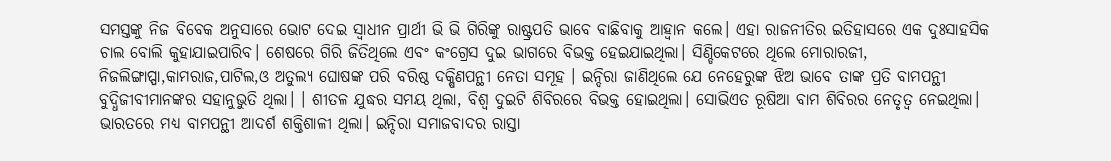ସମସ୍ତଙ୍କୁ ନିଜ ବିବେକ ଅନୁସାରେ ଭୋଟ ଦେଇ ସ୍ଵାଧୀନ ପ୍ରାର୍ଥୀ ଭି ଭି ଗିରିଙ୍କୁ ରାଷ୍ଟ୍ରପତି ଭାବେ ବାଛିବାକୁ ଆହ୍ଵାନ କଲେ। ଏହା ରାଜନୀତିର ଇତିହାସରେ ଏକ ଦୁଃସାହସିକ ଚାଲ ବୋଲି କୁହାଯାଇପାରିବ। ଶେଷରେ ଗିରି ଜିତିଥିଲେ ଏବଂ କଂଗ୍ରେସ ଦୁଇ ଭାଗରେ ବିଭକ୍ତ ହେଇଯାଇଥିଲା। ସିଣ୍ଡିକେଟରେ ଥିଲେ ମୋରାରଜୀ, ନିଜଲିଙ୍ଗାପ୍ପା,କାମରାଜ,ପାଟିଲ,ଓ ଅତୁଲ୍ୟ ଘୋଷଙ୍କ ପରି ବରିଷ୍ଠ ଦକ୍ଷିଣପନ୍ଥୀ ନେତା ସମୂହ । ଇନ୍ଦିରା ଜାଣିଥିଲେ ଯେ ନେହେରୁଙ୍କ ଝିଅ ଭାବେ ତାଙ୍କ ପ୍ରତି ବାମପନ୍ଥୀ ବୁଦ୍ଧିଜୀବୀମାନଙ୍କର ସହାନୁଭୁତି ଥିଲା। । ଶୀତଳ ଯୁଦ୍ଧର ସମୟ ଥିଲା, ବିଶ୍ଵ ଦୁଇଟି ଶିବିରରେ ବିଭକ୍ତ ହୋଇଥିଲା। ସୋଭିଏତ ରୂଷିଆ ବାମ ଶିବିରର ନେତୃତ୍ଵ ନେଇଥିଲା। ଭାରତରେ ମଧ୍ୟ ବାମପନ୍ଥୀ ଆଦର୍ଶ ଶକ୍ତିଶାଳୀ ଥିଲା। ଇନ୍ଦିରା ସମାଜବାଦର ରାସ୍ତା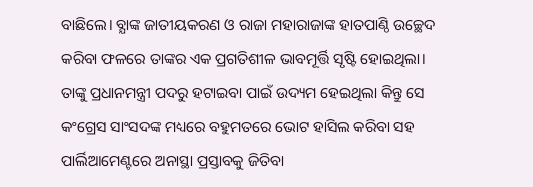ବାଛିଲେ। ବ୍ଯାଙ୍କ ଜାତୀୟକରଣ ଓ ରାଜା ମହାରାଜାଙ୍କ ହାତପାଣ୍ଠି ଉଚ୍ଛେଦ କରିବା ଫଳରେ ତାଙ୍କର ଏକ ପ୍ରଗତିଶୀଳ ଭାବମୂର୍ତ୍ତି ସୃଷ୍ଟି ହୋଇଥିଲା। ତାଙ୍କୁ ପ୍ରଧାନମନ୍ତ୍ରୀ ପଦରୁ ହଟାଇବା ପାଇଁ ଉଦ୍ୟମ ହେଇଥିଲା କିନ୍ତୁ ସେ କଂଗ୍ରେସ ସାଂସଦଙ୍କ ମଧ୍ୟରେ ବହୁମତରେ ଭୋଟ ହାସିଲ କରିବା ସହ ପାର୍ଲିଆମେଣ୍ଟରେ ଅନାସ୍ଥା ପ୍ରସ୍ତାବକୁ ଜିତିବା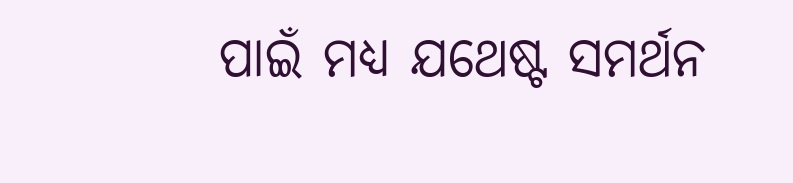ପାଇଁ ମଧ୍ୟ ଯଥେଷ୍ଟ ସମର୍ଥନ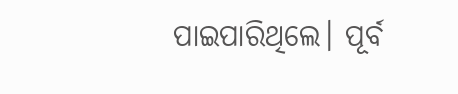ପାଇପାରିଥିଲେ। ପୂର୍ବ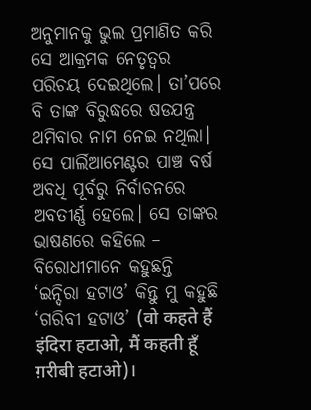ଅନୁମାନକୁ ଭୁଲ ପ୍ରମାଣିତ କରି ସେ ଆକ୍ରମକ ନେତୃତ୍ଵର ପରିଚୟ ଦେଇଥିଲେ। ତା’ପରେ ବି ତାଙ୍କ ବିରୁଦ୍ଧରେ ଷଡଯନ୍ତ୍ର ଥମିବାର ନାମ ନେଇ ନଥିଲା। ସେ ପାର୍ଲିଆମେଣ୍ଟର ପାଞ୍ଚ ବର୍ଷ ଅବଧି ପୂର୍ବରୁ ନିର୍ବାଚନରେ ଅବତୀର୍ଣ୍ଣ ହେଲେ। ସେ ତାଙ୍କର ଭାଷଣରେ କହିଲେ – ବିରୋଧୀମାନେ କହୁଛନ୍ତି ‘ଇନ୍ଦିରା ହଟାଓ’ କିନ୍ତୁ ମୁ କହୁଛି ‘ଗରିବୀ ହଟାଓ’ (वो कहते हैं इंदिरा हटाओ, मैं कहती हूँ ग़रीबी हटाओ)।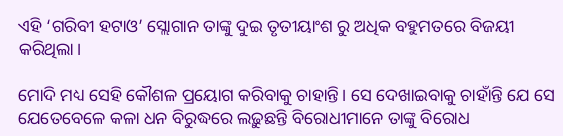ଏହି ‘ଗରିବୀ ହଟାଓ’ ସ୍ଲୋଗାନ ତାଙ୍କୁ ଦୁଇ ତୃତୀୟାଂଶ ରୁ ଅଧିକ ବହୁମତରେ ବିଜୟୀ କରିଥିଲା।

ମୋଦି ମଧ୍ୟ ସେହି କୌଶଳ ପ୍ରୟୋଗ କରିବାକୁ ଚାହାନ୍ତି। ସେ ଦେଖାଇବାକୁ ଚାହାଁନ୍ତି ଯେ ସେ ଯେତେବେଳେ କଳା ଧନ ବିରୁଦ୍ଧରେ ଲଢ଼ୁଛନ୍ତି ବିରୋଧୀମାନେ ତାଙ୍କୁ ବିରୋଧ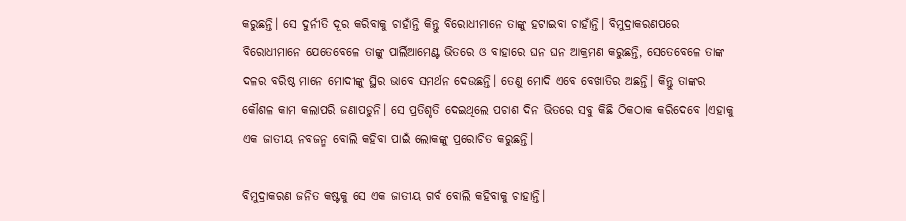କରୁଛନ୍ତି। ସେ ଦୁର୍ନୀତି ଦୂର କରିବାକୁ ଚାହାଁନ୍ତି କିନ୍ତୁ ବିରୋଧୀମାନେ ତାଙ୍କୁ ହଟାଇବା ଚାହାଁନ୍ତି। ବିମୁଦ୍ରାକରଣପରେ ବିରୋଧୀମାନେ ଯେତେବେଳେ ତାଙ୍କୁ ପାର୍ଲିଆମେଣ୍ଟ ଭିତରେ ଓ ବାହାରେ ଘନ ଘନ ଆକ୍ରମଣ କରୁଛନ୍ତି, ସେତେବେଳେ ତାଙ୍କ ଦଳର ବରିଷ୍ଠ ମାନେ ମୋଦୀଙ୍କୁ ସ୍ଥିର ଭାବେ ସମର୍ଥନ ଦେଉଛନ୍ତି। ତେଣୁ ମୋଦି ଏବେ ବେଖାତିର ଅଛନ୍ତି। କିନ୍ତୁ ତାଙ୍କର କୌଶଳ କାମ କଲାପରି ଜଣାପଡୁନି। ସେ ପ୍ରତିଶୃତି ଦେଇଥିଲେ ପଚାଶ ଦିନ ଭିତରେ ସବୁ କିଛି ଠିକଠାକ କରିଦେବେ ।ଏହାକୁ ଏକ ଜାତୀୟ ନବଜନ୍ମ ବୋଲି କହିବା ପାଇଁ ଲୋକଙ୍କୁ ପ୍ରରୋଚିତ କରୁଛନ୍ତି।

ବିମୁଦ୍ରାକରଣ ଜନିତ କଷ୍ଟକୁ ସେ ଏକ ଜାତୀୟ ଗର୍ବ ବୋଲି କହିବାକୁ ଚାହାନ୍ତି।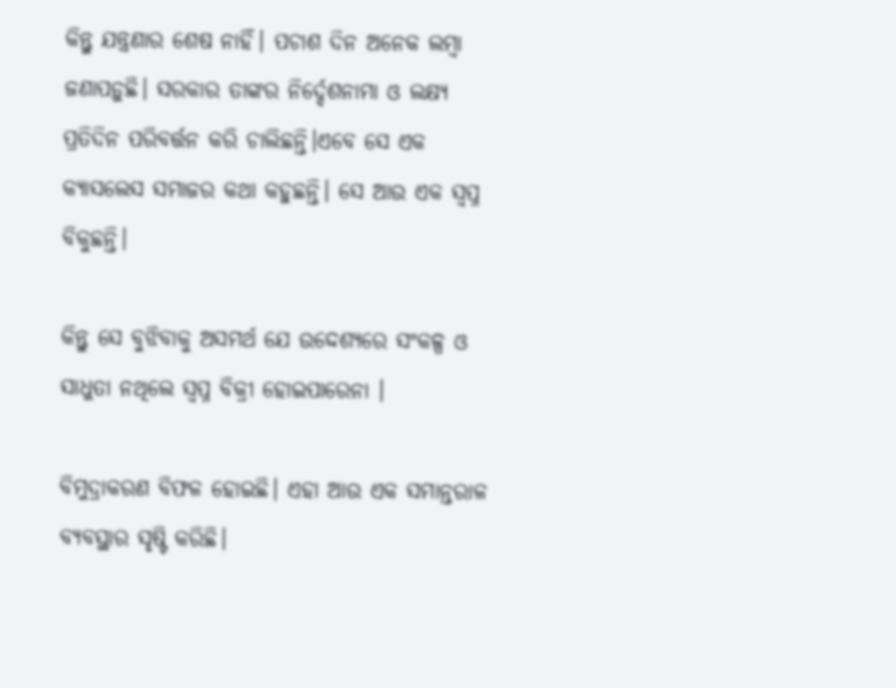କିନ୍ତୁ ଯନ୍ତ୍ରଣାର ଶେଷ ନାହିଁ। ପଚାଶ ଦିନ ଅନେକ ଲମ୍ବା ଜଣାପଡ଼ୁଛି। ସରକାର ତାଙ୍କର ନିର୍ଦ୍ଦେଶନାମା ଓ ଲକ୍ଷ୍ୟ ପ୍ରତିଦିନ ପରିବର୍ତ୍ତନ କରି ଚାଲିଛନ୍ତି।ଏବେ ସେ ଏକ କ୍ୟାସଲେସ ସମାଜର କଥା କହୁଛନ୍ତି। ସେ ଆଉ ଏକ ସ୍ଵପ୍ନ ବିକୁଛନ୍ତି।

କିନ୍ତୁ ସେ ବୁଝିବାକୁ ଅସମର୍ଥ ଯେ ଉଦ୍ଦେଶ୍ୟରେ ସଂକଳ୍ପ ଓ ସାଧୁତା ନଥିଲେ ସ୍ଵପ୍ନ ବିକ୍ରୀ ହୋଇପାରେନା ।

ବିମୁଦ୍ରାକରଣ ବିଫଳ ହୋଇଛି। ଏହା ଆଉ ଏକ ସମାନ୍ତରାଳ ବ୍ୟବସ୍ଥାର ସୃଷ୍ଟି କରିଛି।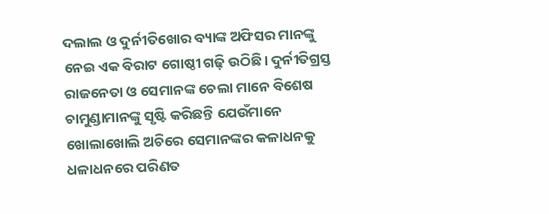ଦଲାଲ ଓ ଦୁର୍ନୀତିଖୋର ବ୍ୟାଙ୍କ ଅଫିସର ମାନଙ୍କୁ ନେଇ ଏକ ବିରାଟ ଗୋଷ୍ଠୀ ଗଢ଼ି ଉଠିଛି। ଦୁର୍ନୀତିଗ୍ରସ୍ତ ରାଜନେତା ଓ ସେମାନଙ୍କ ଚେଲା ମାନେ ବିଶେଷ ଚାମୁଣ୍ଡାମାନଙ୍କୁ ସୃଷ୍ଟି କରିଛନ୍ତି ଯେଉଁମାନେ ଖୋଲାଖୋଲି ଅଚିରେ ସେମାନଙ୍କର କଳାଧନକୁ ଧଳାଧନରେ ପରିଣତ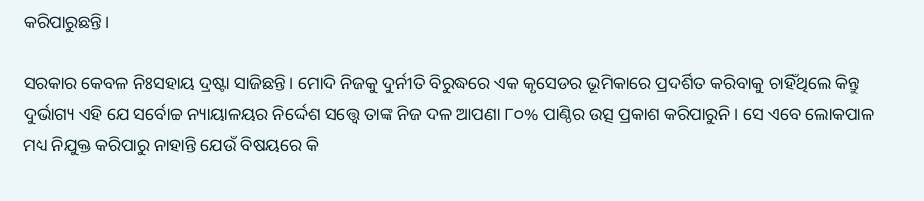କରିପାରୁଛନ୍ତି।

ସରକାର କେବଳ ନିଃସହାୟ ଦ୍ରଷ୍ଟା ସାଜିଛନ୍ତି। ମୋଦି ନିଜକୁ ଦୁର୍ନୀତି ବିରୁଦ୍ଧରେ ଏକ କୃସେଡର ଭୂମିକାରେ ପ୍ରଦର୍ଶିତ କରିବାକୁ ଚାହିଁଥିଲେ କିନ୍ତୁ ଦୁର୍ଭାଗ୍ୟ ଏହି ଯେ ସର୍ବୋଚ୍ଚ ନ୍ୟାୟାଳୟର ନିର୍ଦ୍ଦେଶ ସତ୍ତ୍ୱେ ତାଙ୍କ ନିଜ ଦଳ ଆପଣା ୮୦% ପାଣ୍ଠିର ଉତ୍ସ ପ୍ରକାଶ କରିପାରୁନି। ସେ ଏବେ ଲୋକପାଳ ମଧ୍ୟ ନିଯୁକ୍ତ କରିପାରୁ ନାହାନ୍ତି ଯେଉଁ ବିଷୟରେ କି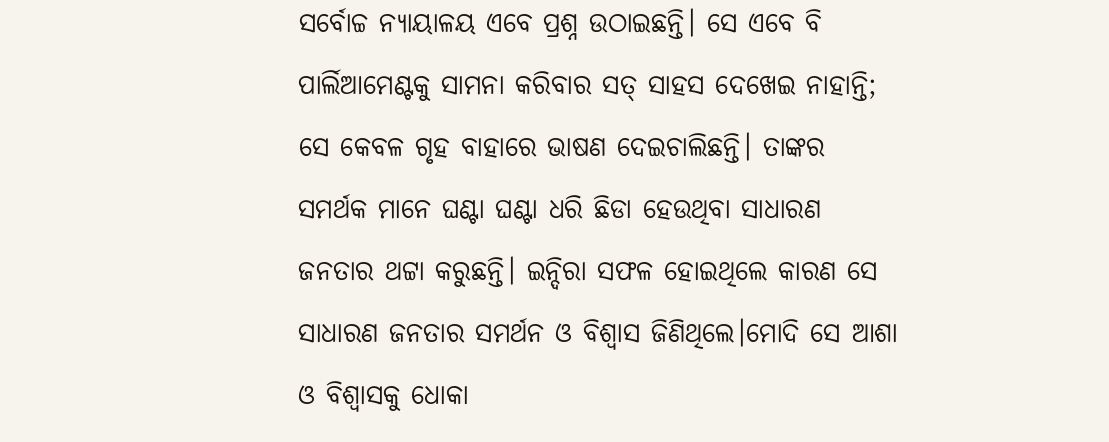ସର୍ବୋଚ୍ଚ ନ୍ୟାୟାଳୟ ଏବେ ପ୍ରଶ୍ନ ଉଠାଇଛନ୍ତି। ସେ ଏବେ ବି ପାର୍ଲିଆମେଣ୍ଟକୁ ସାମନା କରିବାର ସତ୍ ସାହସ ଦେଖେଇ ନାହାନ୍ତି; ସେ କେବଳ ଗୃହ ବାହାରେ ଭାଷଣ ଦେଇଚାଲିଛନ୍ତି। ତାଙ୍କର ସମର୍ଥକ ମାନେ ଘଣ୍ଟା ଘଣ୍ଟା ଧରି ଛିଡା ହେଉଥିବା ସାଧାରଣ ଜନତାର ଥଟ୍ଟା କରୁଛନ୍ତି। ଇନ୍ଦିରା ସଫଳ ହୋଇଥିଲେ କାରଣ ସେ ସାଧାରଣ ଜନତାର ସମର୍ଥନ ଓ ବିଶ୍ଵାସ ଜିଣିଥିଲେ।ମୋଦି ସେ ଆଶା ଓ ବିଶ୍ଵାସକୁ ଧୋକା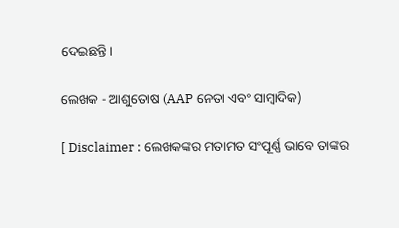ଦେଇଛନ୍ତି।

ଲେଖକ - ଆଶୁତୋଷ (AAP ନେତା ଏବଂ ସାମ୍ବାଦିକ)

[ Disclaimer : ଲେଖକଙ୍କର ମତାମତ ସଂପୂର୍ଣ୍ଣ ଭାବେ ତାଙ୍କର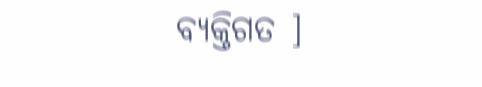ବ୍ୟକ୍ତିଗତ ]